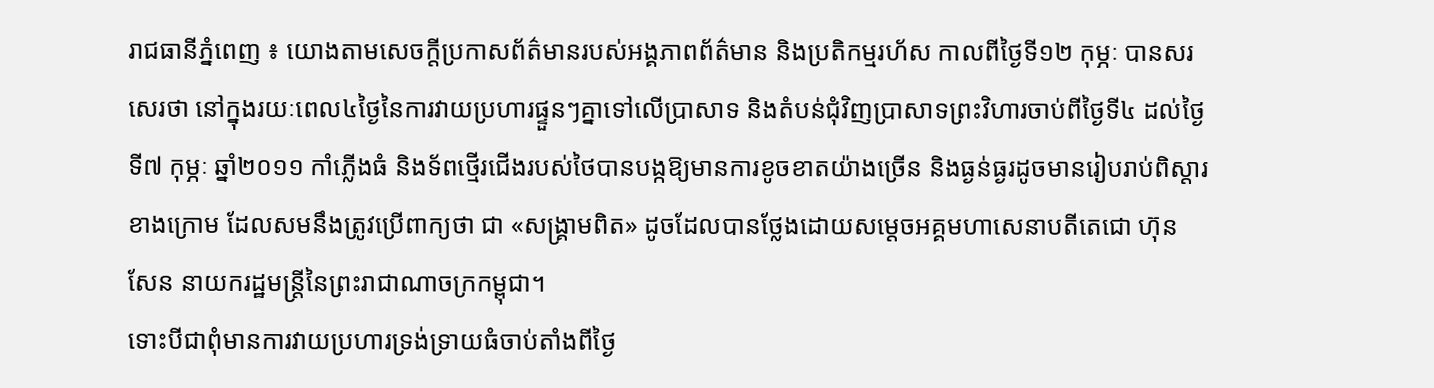រាជធានីភ្នំពេញ ៖ យោងតាមសេចក្តីប្រកាសព័ត៌មានរបស់អង្គភាពព័ត៌មាន និងប្រតិកម្មរហ័ស កាលពីថ្ងៃទី១២ កុម្ភៈ បានសរសេរថា នៅក្នុងរយៈពេល៤ថ្ងៃនៃការវាយប្រហារផ្ទួនៗគ្នាទៅលើប្រាសាទ និងតំបន់ជុំវិញប្រាសាទព្រះវិហារចាប់ពីថ្ងៃទី៤ ដល់ថ្ងៃទី៧ កុម្ភៈ ឆ្នាំ២០១១ កាំភ្លើងធំ និងទ័ពថ្មើរជើងរបស់ថៃបានបង្កឱ្យមានការខូចខាតយ៉ាងច្រើន និងធ្ងន់ធ្ងរដូចមានរៀបរាប់ពិស្តារខាងក្រោម ដែលសមនឹងត្រូវប្រើពាក្យថា ជា «សង្គ្រាមពិត» ដូចដែលបានថ្លែងដោយសម្តេចអគ្គមហាសេនាបតីតេជោ ហ៊ុន សែន នាយករដ្ឋមន្ត្រីនៃព្រះរាជាណាចក្រកម្ពុជា។
ទោះបីជាពុំមានការវាយប្រហារទ្រង់ទ្រាយធំចាប់តាំងពីថ្ងៃ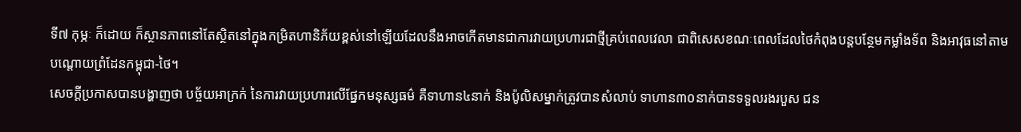ទី៧ កុម្ភៈ ក៏ដោយ ក៏ស្ថានភាពនៅតែស្ថិតនៅក្នុងកម្រិតហានិភ័យខ្ពស់នៅឡើយដែលនឹងអាចកើតមានជាការវាយប្រហារជាថ្មីគ្រប់ពេលវេលា ជាពិសេសខណៈពេលដែលថៃកំពុងបន្តបន្ថែមកម្លាំងទ័ព និងអាវុធនៅតាមបណ្តោយព្រំដែនកម្ពុជា-ថៃ។
សេចក្តីប្រកាសបានបង្ហាញថា បច្ច័យអាក្រក់ នៃការវាយប្រហារលើផ្នែកមនុស្សធម៌ គឺទាហាន៤នាក់ និងប៉ូលិសម្នាក់ត្រូវបានសំលាប់ ទាហាន៣០នាក់បានទទួលរងរបួស ជន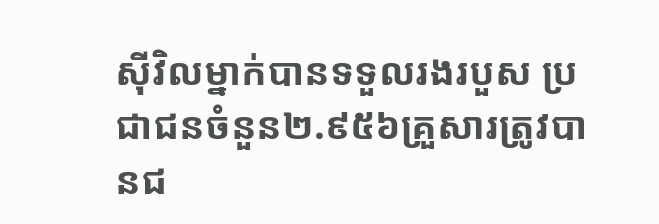ស៊ីវិលម្នាក់បានទទួលរងរបួស ប្រជាជនចំនួន២.៩៥៦គ្រួសារត្រូវបានជ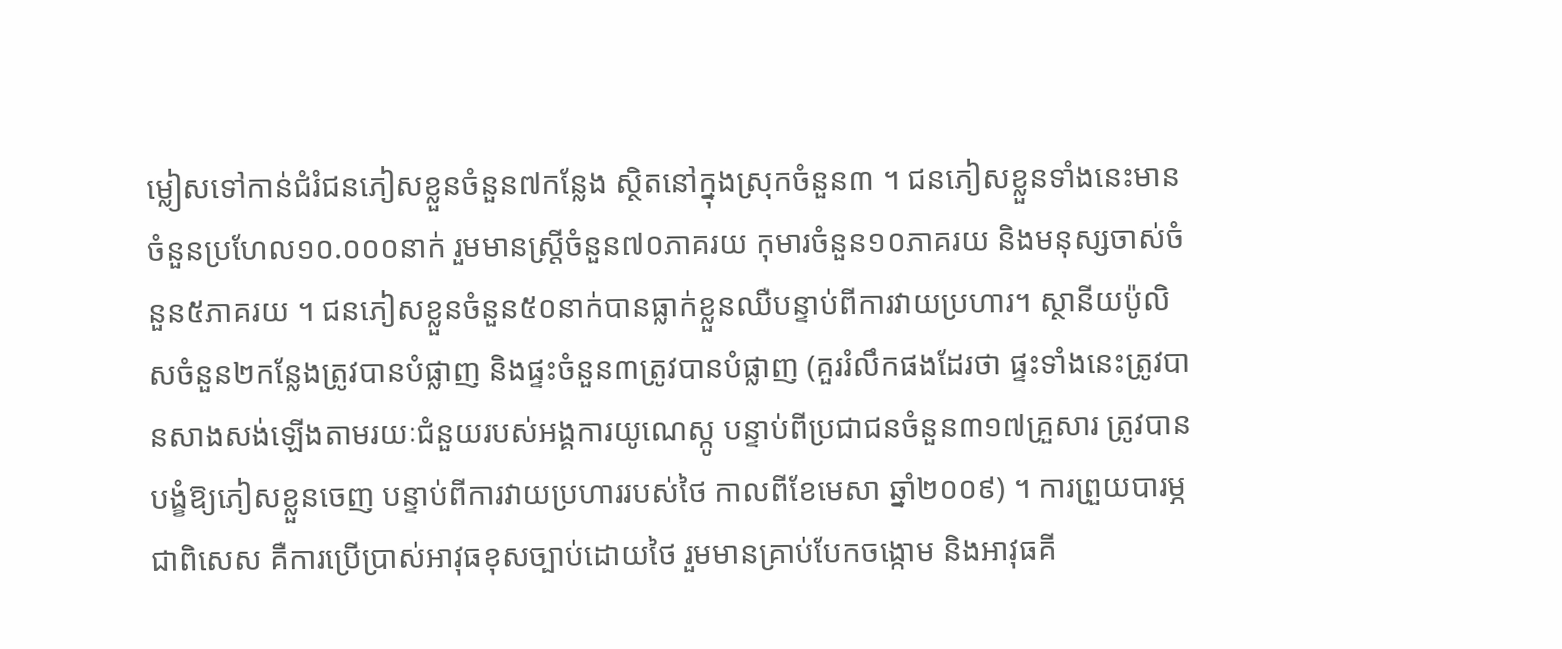ម្លៀសទៅកាន់ជំរំជនភៀសខ្លួនចំនួន៧កន្លែង ស្ថិតនៅក្នុងស្រុកចំនួន៣ ។ ជនភៀសខ្លួនទាំងនេះមានចំនួនប្រហែល១០.០០០នាក់ រួមមានស្ត្រីចំនួន៧០ភាគរយ កុមារចំនួន១០ភាគរយ និងមនុស្សចាស់ចំនួន៥ភាគរយ ។ ជនភៀសខ្លួនចំនួន៥០នាក់បានធ្លាក់ខ្លួនឈឺបន្ទាប់ពីការវាយប្រហារ។ ស្ថានីយប៉ូលិសចំនួន២កន្លែងត្រូវបានបំផ្លាញ និងផ្ទះចំនួន៣ត្រូវបានបំផ្លាញ (គួររំលឹកផងដែរថា ផ្ទះទាំងនេះត្រូវបានសាងសង់ឡើងតាមរយៈជំនួយរបស់អង្គការយូណេស្កូ បន្ទាប់ពីប្រជាជនចំនួន៣១៧គ្រួសារ ត្រូវបានបង្ខំឱ្យភៀសខ្លួនចេញ បន្ទាប់ពីការវាយប្រហាររបស់ថៃ កាលពីខែមេសា ឆ្នាំ២០០៩) ។ ការព្រួយបារម្ភជាពិសេស គឺការប្រើប្រាស់អាវុធខុសច្បាប់ដោយថៃ រួមមានគ្រាប់បែកចង្កោម និងអាវុធគី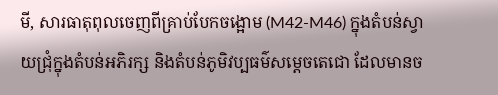មី, សារធាតុពុលចេញពីគ្រាប់បែកចង្អោម (M42-M46) ក្នុងតំបន់ស្វាយជ្រុំក្នុងតំបន់អភិរក្ស និងតំបន់ភូមិវប្បធម៌សម្តេចតេជោ ដែលមានច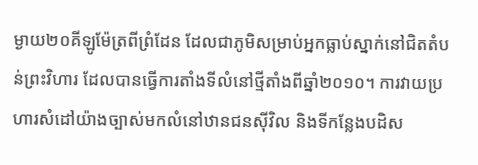ម្ងាយ២០គីឡូម៉ែត្រពីព្រំដែន ដែលជាភូមិសម្រាប់អ្នកធ្លាប់ស្នាក់នៅជិតតំបន់ព្រះវិហារ ដែលបានធ្វើការតាំងទីលំនៅថ្មីតាំងពីឆ្នាំ២០១០។ ការវាយប្រហារសំដៅយ៉ាងច្បាស់មកលំនៅឋានជនស៊ីវិល និងទីកន្លែងបដិស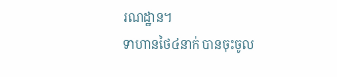រណដ្ឋាន។
ទាហានថៃ៤នាក់ បានចុះចូល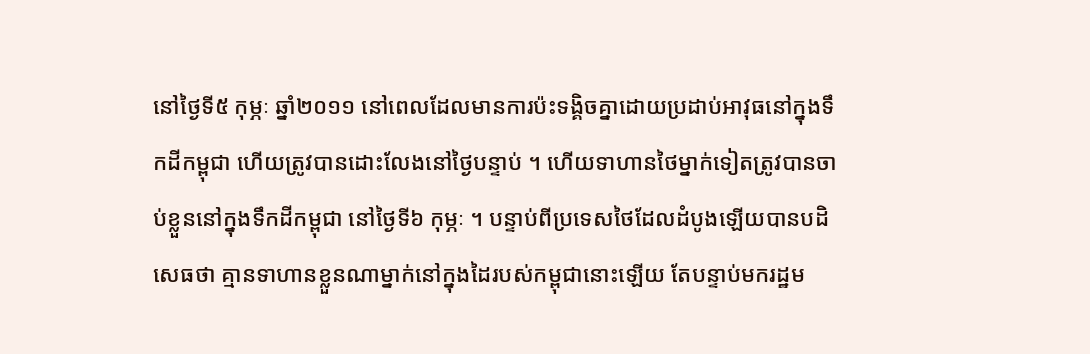នៅថ្ងៃទី៥ កុម្ភៈ ឆ្នាំ២០១១ នៅពេលដែលមានការប៉ះទង្គិចគ្នាដោយប្រដាប់អាវុធនៅក្នុងទឹកដីកម្ពុជា ហើយត្រូវបានដោះលែងនៅថ្ងៃបន្ទាប់ ។ ហើយទាហានថៃម្នាក់ទៀតត្រូវបានចាប់ខ្លួននៅក្នុងទឹកដីកម្ពុជា នៅថ្ងៃទី៦ កុម្ភៈ ។ បន្ទាប់ពីប្រទេសថៃដែលដំបូងឡើយបានបដិសេធថា គ្មានទាហានខ្លួនណាម្នាក់នៅក្នុងដៃរបស់កម្ពុជានោះឡើយ តែបន្ទាប់មករដ្ឋម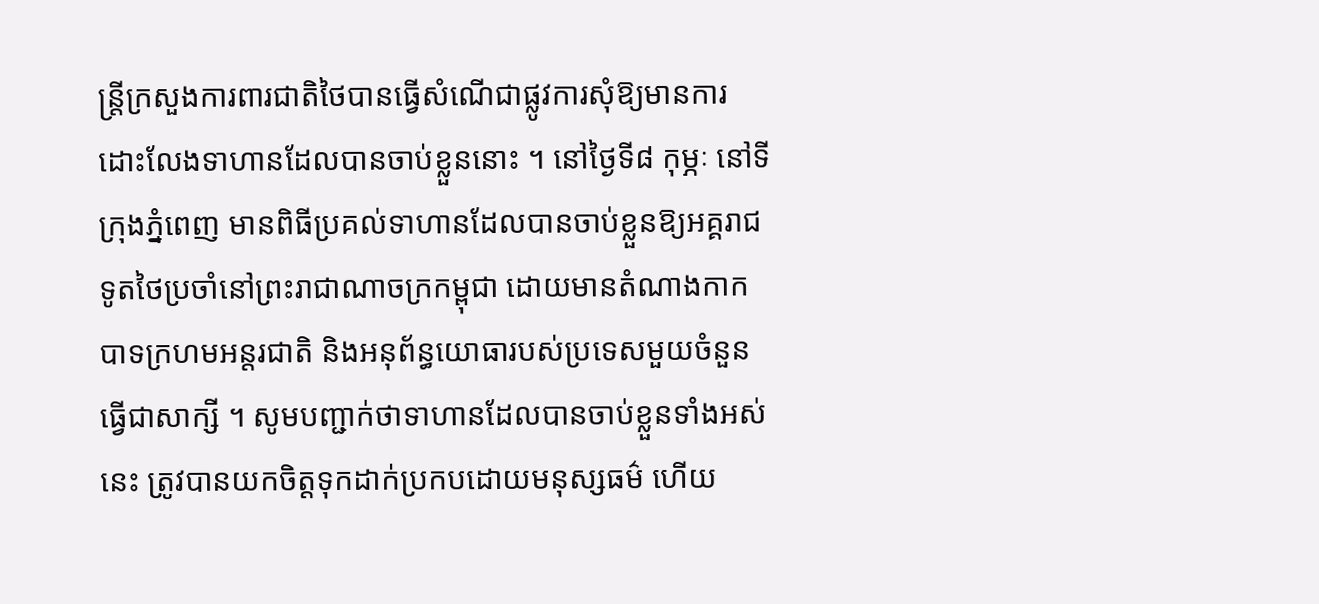ន្ត្រីក្រសួងការពារជាតិថៃបានធ្វើសំណើជាផ្លូវការសុំឱ្យមានការដោះលែងទាហានដែលបានចាប់ខ្លួននោះ ។ នៅថ្ងៃទី៨ កុម្ភៈ នៅទីក្រុងភ្នំពេញ មានពិធីប្រគល់ទាហានដែលបានចាប់ខ្លួនឱ្យអគ្គរាជទូតថៃប្រចាំនៅព្រះរាជាណាចក្រកម្ពុជា ដោយមានតំណាងកាកបាទក្រហមអន្តរជាតិ និងអនុព័ន្ធយោធារបស់ប្រទេសមួយចំនួនធ្វើជាសាក្សី ។ សូមបញ្ជាក់ថាទាហានដែលបានចាប់ខ្លួនទាំងអស់នេះ ត្រូវបានយកចិត្តទុកដាក់ប្រកបដោយមនុស្សធម៌ ហើយ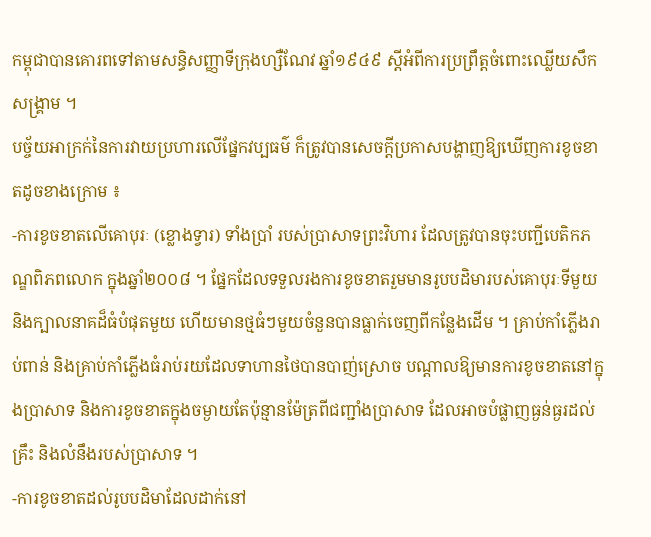កម្ពុជាបានគោរពទៅតាមសន្ធិសញ្ញាទីក្រុងហ្សឺណែវ ឆ្នាំ១៩៤៩ ស្តីអំពីការប្រព្រឹត្តចំពោះឈ្លើយសឹកសង្គ្រាម ។
បច្ច័យអាក្រក់នៃការវាយប្រហារលើផ្នែកវប្បធម៌ ក៏ត្រូវបានសេចក្តីប្រកាសបង្ហាញឱ្យឃើញការខូចខាតដូចខាងក្រោម ៖
-ការខូចខាតលើគោបុរៈ (ខ្លោងទ្វារ) ទាំងប្រាំ របស់ប្រាសាទព្រះវិហារ ដែលត្រូវបានចុះបញ្ជីបេតិកភណ្ឌពិភពលោក ក្នុងឆ្នាំ២០០៨ ។ ផ្នែកដែលទទួលរងការខូចខាតរួមមានរូបបដិមារបស់គោបុរៈទីមួយ និងក្បាលនាគដ៏ធំបំផុតមួយ ហើយមានថ្មធំៗមួយចំនួនបានធ្លាក់ចេញពីកន្លែងដើម ។ គ្រាប់កាំភ្លើងរាប់ពាន់ និងគ្រាប់កាំភ្លើងធំរាប់រយដែលទាហានថៃបានបាញ់ស្រោច បណ្តាលឱ្យមានការខូចខាតនៅក្នុងប្រាសាទ និងការខូចខាតក្នុងចម្ងាយតែប៉ុន្មានម៉ែត្រពីជញ្ជាំងប្រាសាទ ដែលអាចបំផ្លាញធ្ងន់ធ្ងរដល់គ្រឹះ និងលំនឹងរបស់ប្រាសាទ ។
-ការខូចខាតដល់រូបបដិមាដែលដាក់នៅ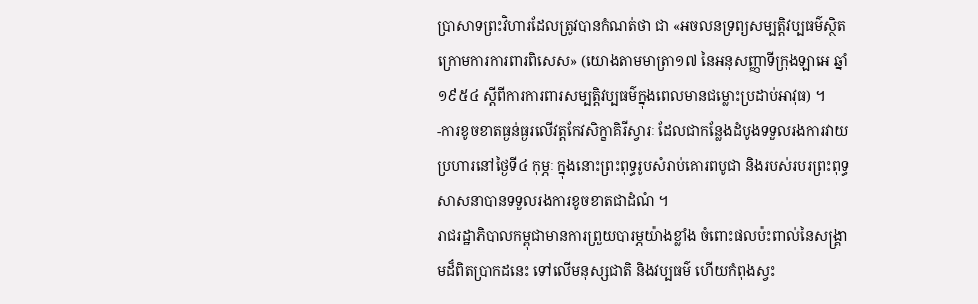ប្រាសាទព្រះវិហារដែលត្រូវបានកំណត់ថា ជា «អចលនទ្រព្យសម្បត្តិវប្បធម៌ស្ថិតក្រោមការការពារពិសេស» (យោងតាមមាត្រា១៧ នៃអនុសញ្ញាទីក្រុងឡាអេ ឆ្នាំ១៩៥៤ ស្តីពីការការពារសម្បត្តិវប្បធម៌ក្នុងពេលមានជម្លោះប្រដាប់អាវុធ) ។
-ការខូចខាតធ្ងន់ធ្ងរលើវត្តកែវសិក្ខាគិរីស្វារៈ ដែលជាកន្លែងដំបូងទទួលរងការវាយប្រហារនៅថ្ងៃទី៤ កុម្ភៈ ក្នុងនោះព្រះពុទ្ធរូបសំរាប់គោរពបូជា និងរបស់របរព្រះពុទ្ធសាសនាបានទទួលរងការខូចខាតជាដំណំ ។
រាជរដ្ឋាភិបាលកម្ពុជាមានការព្រួយបារម្ភយ៉ាងខ្លាំង ចំពោះផលប៉ះពាល់នៃសង្គ្រាមដ៏ពិតប្រាកដនេះ ទៅលើមនុស្សជាតិ និងវប្បធម៌ ហើយកំពុងស្វះ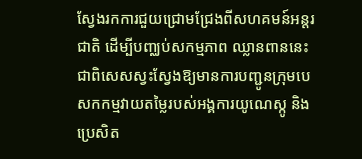ស្វែងរកការជួយជ្រោមជ្រែងពីសហគមន៍អន្តរជាតិ ដើម្បីបញ្ឈប់សកម្មភាព ឈ្លានពាននេះ ជាពិសេសស្វះស្វែងឱ្យមានការបញ្ជូនក្រុមបេសកកម្មវាយតម្លៃរបស់អង្គការយូណេស្កូ និងប្រេសិត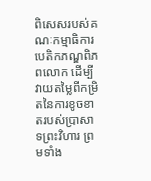ពិសេសរបស់គណៈកម្មាធិការបេតិកភណ្ឌពិភពលោក ដើម្បីវាយតម្លៃពីកម្រិតនៃការខូចខាតរបស់ប្រាសាទព្រះវិហារ ព្រមទាំង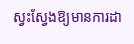ស្វះស្វែងឱ្យមានការដា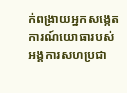ក់ពង្រាយអ្នកសង្កេតការណ៍យោធារបស់អង្គការសហប្រជា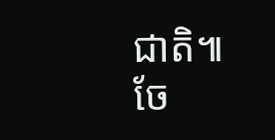ជាតិ៕
ចែ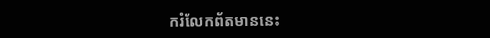ករំលែកព័តមាននេះ